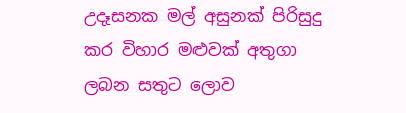උදෑසනක මල් අසුනක් පිරිසුදු කර විහාර මළුවක් අතුගා ලබන සතුට ලොව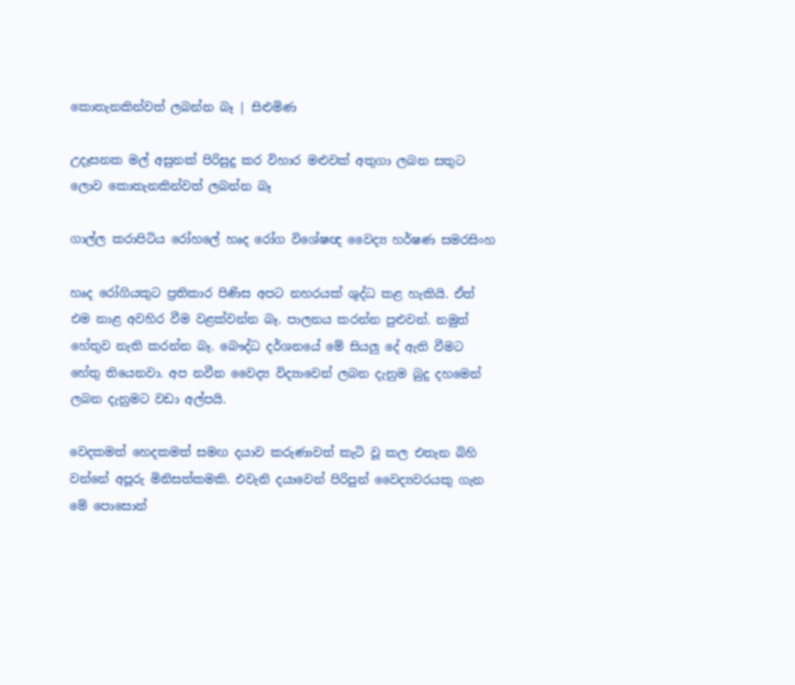කොතැනකින්වත් ලබන්න බෑ | සිළුමිණ

උදෑසනක මල් අසුනක් පිරිසුදු කර විහාර මළුවක් අතුගා ලබන සතුට ලොව කොතැනකින්වත් ලබන්න බෑ

ගාල්ල කරාපිටිය රෝහලේ හෘද රෝග වි‍ශේෂඥ වෛද්‍ය හර්ෂණ සමරසිංහ

හෘද රෝගියකුට ප්‍රතිකාර පිණිස අපට නහරයක් ශුද්ධ කළ හැකියි. ඒත් එම නාළ අවහිර වීම වළක්වන්න බෑ. පාලනය කරන්න පුළුවන්. නමුත් හේතුව නැති කරන්න බෑ. බෞද්ධ දර්ශනයේ මේ සියලු දේ ඇති වීමට හේතු තියෙනවා. අප නවීන වෛද්‍ය විද්‍යාවෙන් ලබන දැනුම බුදු දහමෙන් ලබන දැනුමට වඩා අල්පයි.

වෙදකමත් හෙදකමත් සමඟ දයාව කරුණාවත් කැටි වූ කල එතැන බිහි වන්නේ අපූරු මිනිසත්කමකි. එවැනි දයාවෙන් පිරිපුන් වෛද්‍යවරයකු ගැන මේ පොසොන්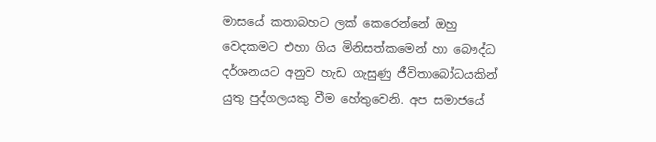මාසයේ කතාබහට ලක් කෙරෙන්නේ ඔහු වෙදකමට එහා ගිය මිනිසත්කමෙන් හා බෞද්ධ දර්ශනයට අනුව හැඩ ගැසුණු ජීවිතාබෝධයකින් යුතු පුද්ගලයකු වීම හේතුවෙනි. අප සමාජයේ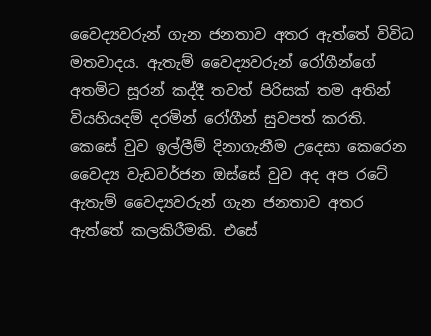වෛද්‍යවරුන් ගැන ජනතාව අතර ඇත්තේ විවිධ මතවාදය. ඇතැම් වෛද්‍යවරුන් රෝගීන්ගේ අතමිට සූරන් කද්දී තවත් පිරිසක් තම අතින් වියහියදම් දරමින් රෝගීන් සුවපත් කරති. කෙසේ වුව ඉල්ලීම් දිනාගැනීම උදෙසා කෙරෙන වෛද්‍ය වැඩවර්ජන ඔස්සේ වුව අද අප රටේ ඇතැම් වෛද්‍යවරුන් ගැන ජනතාව අතර ඇත්තේ කලකිරීමකි. එසේ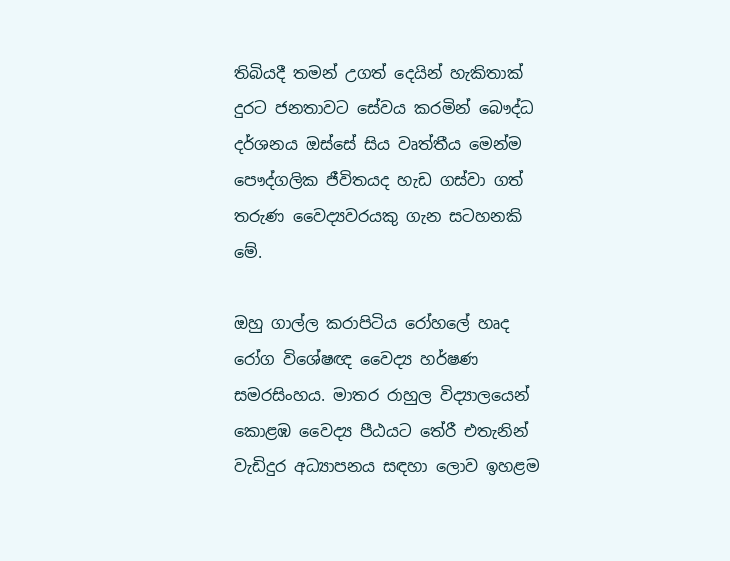තිබියදී තමන් උගත් දෙයින් හැකිතාක් දුරට ජනතාවට සේවය කරමින් බෞද්ධ දර්ශනය ඔස්සේ සිය වෘත්තීය මෙන්ම පෞද්ගලික ජීවිතයද හැඩ ගස්වා ගත් තරුණ වෛද්‍යවරයකු ගැන සටහනකි මේ.

ඔහු ගාල්ල කරාපිටිය රෝහලේ හෘද රෝග වි‍ශේෂඥ වෛද්‍ය හර්ෂණ සමරසිංහය. මාතර රාහුල විද්‍යාලයෙන් කොළඹ වෛද්‍ය පීඨයට තේරී එතැනින් වැඩිදුර අධ්‍යාපනය සඳහා ලොව ඉහළම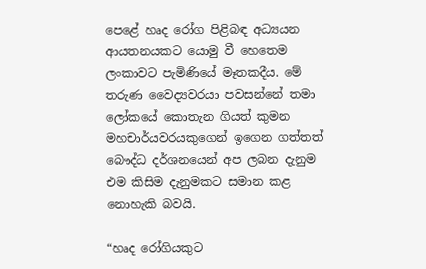පෙළේ හෘද රෝග පිළිබඳ අධ්‍යයන ආයතනයකට යොමු වී හෙතෙම ලංකාවට පැමිණියේ මෑතකදීය. මේ තරුණ වෛද්‍යවරයා පවසන්නේ තමා ලෝකයේ කොතැන ගියත් කුමන මහචාර්යවරයකුගෙන් ඉගෙන ගත්තත් බෞද්ධ දර්ශනයෙන් අප ලබන දැනුම එම කිසිම දැනුමකට සමාන කළ නොහැකි බවයි.

“හෘද රෝගියකුට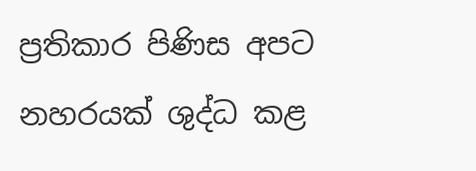ප්‍රතිකාර පිණිස අපට නහරයක් ශුද්ධ කළ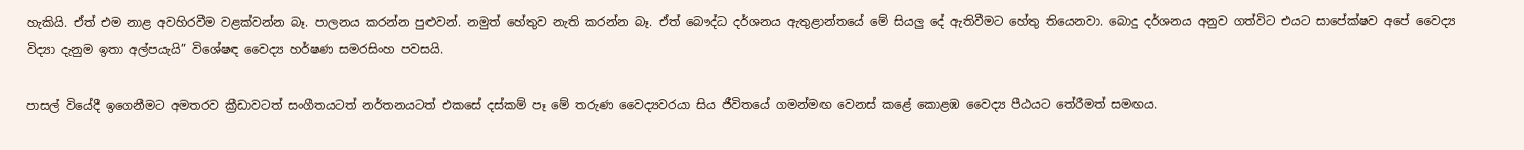හැකියි. ඒත් එම නාළ අවහිරවීම වළක්වන්න බෑ. පාලනය කරන්න පුළුවන්. නමුත් හේතුව නැති කරන්න බෑ. ඒත් බෞද්ධ දර්ශනය ඇතුළාන්තයේ මේ සියලු දේ ඇතිවීමට හේතු තියෙනවා. බොදු දර්ශනය අනුව ගත්විට එයට සාපේක්ෂව අපේ වෛද්‍ය විද්‍යා දැනුම ඉතා අල්පයැයි” විශේෂඳ වෛද්‍ය හර්ෂණ සමරසිංහ පවසයි.

පාසල් වියේදී ඉගෙනීමට අමතරව ක්‍රීඩාවටත් සංගීතයටත් නර්තනයටත් එකසේ දස්කම් පෑ මේ තරුණ වෛද්‍යවරයා සිය ජීවිතයේ ගමන්මඟ වෙනස් කළේ කොළඹ වෛද්‍ය පීඨයට තේරීමත් සමඟය.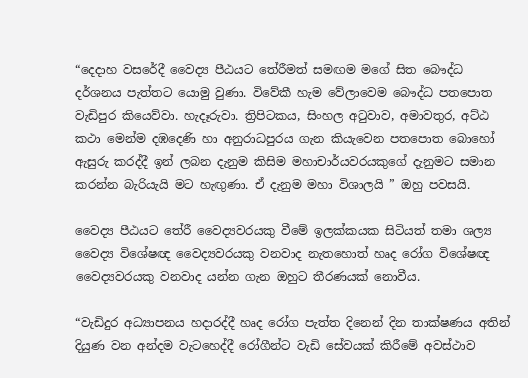“දෙදාහ වසරේදී වෛද්‍ය පීඨයට තේරීමත් සමඟම මගේ සිත බෞද්ධ දර්ශනය පැත්තට යොමු වුණා. විවේකී හැම වේලාවෙම බෞද්ධ පතපොත වැඩිපුර කියෙව්වා. හැදෑරුවා. ත්‍රිපිටකය, සිංහල අටුවාව, අමාවතුර, අට්ඨ කථා මෙන්ම දඹදෙණි හා අනුරාධපුරය ගැන කියැවෙන පතපොත බොහෝ ඇසුරු කරද්දී ඉන් ලබන දැනුම කිසිම මහාචාර්යවරයකුගේ දැනුමට සමාන කරන්න බැරියැයි මට හැඟුණා. ඒ දැනුම මහා විශාලයි ” ඔහු පවසයි.

වෛද්‍ය පීඨයට තේරී වෛද්‍යවරයකු වීමේ ඉලක්කයක සිටියත් තමා ශල්‍ය වෛද්‍ය විශේෂඥ වෛද්‍යවරයකු වනවාද නැතහොත් හෘද රෝග විශේෂඥ වෛද්‍යවරයකු වනවාද යන්න ගැන ඔහුට තීරණයක් නොවීය.

“වැඩිදුර අධ්‍යාපනය හදාරද්දී හෘද රෝග පැත්ත දිනෙන් දින තාක්ෂණය අතින් දියුණ වන අන්දම වැටහෙද්දී රෝගීන්ට වැඩි සේවයක් කිරීමේ අවස්ථාව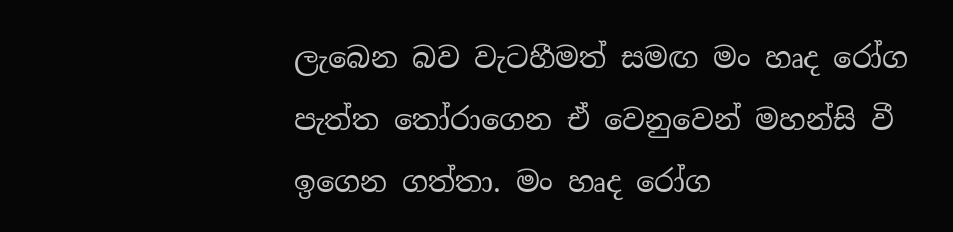ලැබෙන බව වැටහීමත් සමඟ මං හෘද රෝග පැත්ත තෝරාගෙන ඒ වෙනුවෙන් මහන්සි වී ඉගෙන ගත්තා. මං හෘද රෝග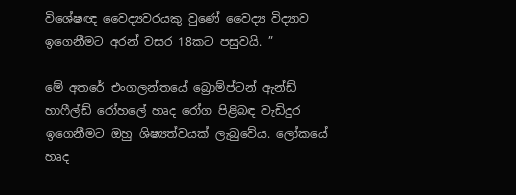විශේෂඥ වෛද්‍යවරයකු වුණේ වෛද්‍ය විද්‍යාව ඉගෙනීමට අරන් වසර 18කට පසුවයි. ”

මේ අතරේ එංගලන්තයේ බ්‍රොම්ප්ටන් ඇන්ඩ් හාෆීල්ඩ් රෝහලේ හෘද රෝග පිළිබඳ වැඩිදුර ඉගෙනීමට ඔහු ශිෂ්‍යත්වයක් ලැබුවේය. ලෝකයේ හෘද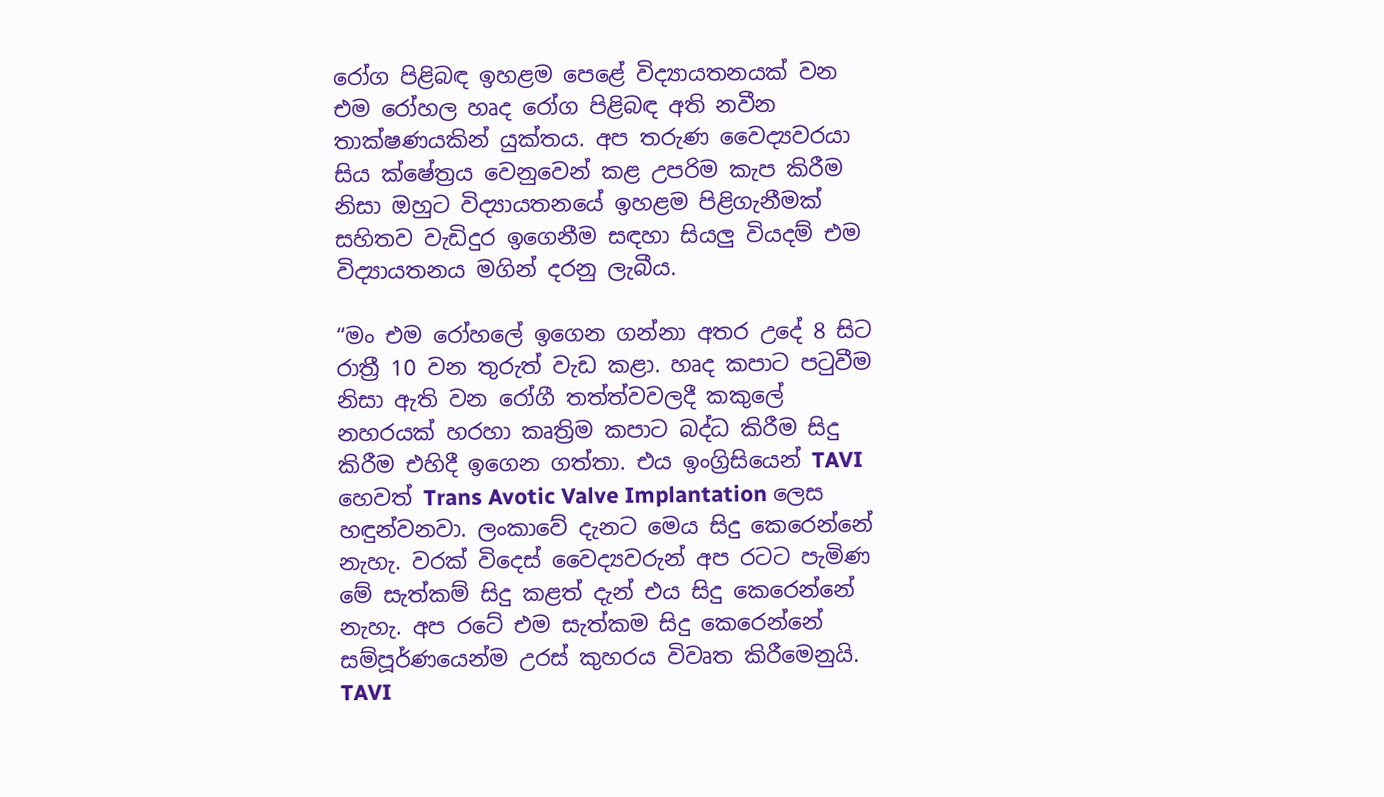රෝග පිළිබඳ ඉහළම පෙළේ විද්‍යායතනයක් වන එම රෝහල හෘද රෝග පිළිබඳ අති නවීන තාක්ෂණයකින් යුක්තය. අප තරුණ වෛද්‍යවරයා සිය ක්ෂේත්‍රය වෙනුවෙන් කළ උපරිම කැප කිරීම නිසා ඔහුට විද්‍යායතනයේ ඉහළම පිළිගැනීමක් සහිතව වැඩිදුර ඉගෙනීම සඳහා සියලු වියදම් එම විද්‍යායතනය මගින් දරනු ලැබීය.

“මං එම රෝහලේ ඉගෙන ගන්නා අතර උදේ 8 සිට රාත්‍රී 10 වන තුරුත් වැඩ කළා. හෘද කපාට පටුවීම නිසා ඇති වන රෝගී තත්ත්වවලදී කකුලේ නහරයක් හරහා කෘත්‍රිම කපාට බද්ධ කිරීම සිදු කිරීම එහිදී ඉගෙන ගත්තා. එය ඉංග්‍රිසියෙන් TAVI හෙවත් Trans Avotic Valve Implantation ලෙස හඳුන්වනවා. ලංකාවේ දැනට මෙය සිදු කෙරෙන්නේ නැහැ. වරක් විදෙස් වෛද්‍යවරුන් අප රටට පැමිණ මේ සැත්කම් සිදු කළත් දැන් එය සිදු කෙරෙන්නේ නැහැ. අප රටේ එම සැත්කම සිදු කෙරෙන්නේ සම්පූර්ණයෙන්ම උරස් කුහරය විවෘත කිරීමෙනුයි. TAVI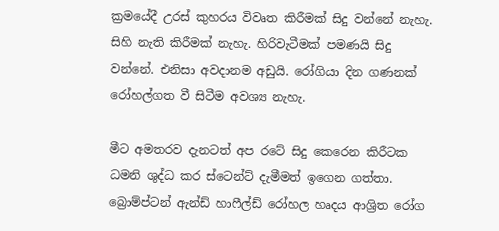ක්‍රමයේදී උරස් කුහරය විවෘත කිරීමක් සිදු වන්නේ නැහැ. සිහි නැති කිරීමක් නැහැ. හිරිවැටීමක් පමණයි සිදු වන්නේ. එනිසා අවදානම අඩුයි. රෝගියා දින ගණනක් රෝහල්ගත වී සිටීම අවශ්‍ය නැහැ.

මීට අමතරව දැනටත් අප රටේ සිදු කෙරෙන කිරීටක ධමනි ශුද්ධ කර ස්ටෙන්ට් දැමීමත් ඉගෙන ගත්තා. බ්‍රොම්ප්ටන් ඇන්ඩ් හාෆීල්ඩ් රෝහල හෘදය ආශ්‍රිත රෝග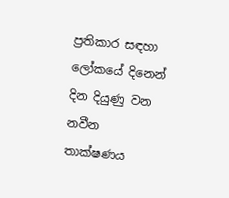ප්‍රතිකාර සඳහා ලෝකයේ දිනෙන් දින දියුණු වන නවීන තාක්ෂණය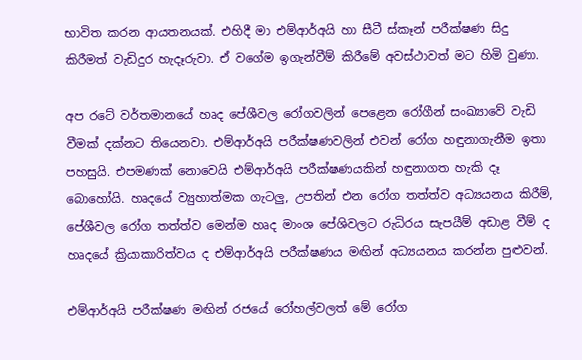භාවිත කරන ආයතනයක්. එහිදී මා එම්ආර්අයි හා සීටී ස්කෑන් පරීක්ෂණ සිදු කිරීමත් වැඩිදුර හැදෑරුවා. ඒ වගේම ඉගැන්වීම් කිරීමේ අවස්ථාවත් මට හිමි වුණා.

අප රටේ වර්තමානයේ හෘද පේශීවල රෝගවලින් පෙළෙන රෝගීන් සංඛ්‍යාවේ වැඩි වීමක් දක්නට තියෙනවා. එම්ආර්අයි පරීක්ෂණවලින් එවන් රෝග හඳුනාගැනීම ඉතා පහසුයි. එපමණක් නොවෙයි එම්ආර්අයි පරීක්ෂණයකින් හඳුනාගත හැකි දෑ බොහෝයි. හෘදයේ ව්‍යුහාත්මක ගැටලු, උපතින් එන රෝග තත්ත්ව අධ්‍යයනය කිරීම්, පේශීවල රෝග තත්ත්ව මෙන්ම හෘද මාංශ පේශිවලට රුධිරය සැපයීම් අඩාළ වීම් ද හෘදයේ ක්‍රියාකාරිත්වය ද එම්ආර්අයි පරීක්ෂණය මඟින් අධ්‍යයනය කරන්න පුළුවන්.

එම්ආර්අයි පරීක්ෂණ මඟින් රජයේ රෝහල්වලත් මේ රෝග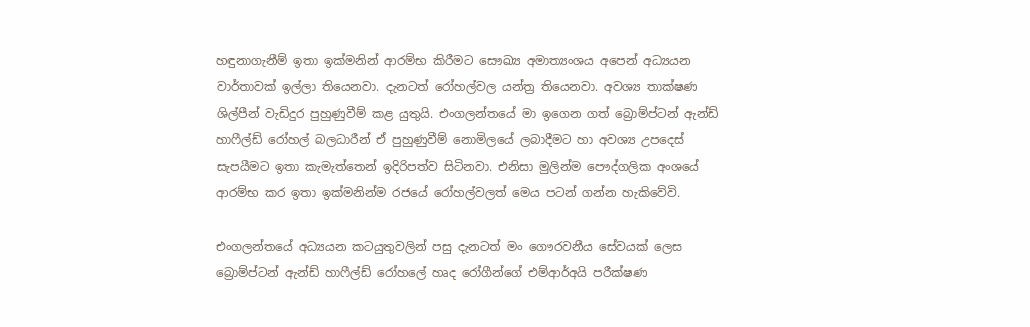හඳුනාගැනීම් ඉතා ඉක්මනින් ආරම්භ කිරීමට සෞඛ්‍ය අමාත්‍යංශය අපෙන් අධ්‍යයන වාර්තාවක් ඉල්ලා තියෙනවා. දැනටත් රෝහල්වල යන්ත්‍ර තියෙනවා. අවශ්‍ය තාක්ෂණ ශිල්පීන් වැඩිදුර පුහුණුවීම් කළ යුතුයි. එංගලන්තයේ මා ඉගෙන ගත් බ්‍රොම්ප්ටන් ඇන්ඩ් හාෆීල්ඩ් රෝහල් බලධාරීන් ඒ පුහුණුවීම් නොමිලයේ ලබාදීමට හා අවශ්‍ය උපදෙස් සැපයීමට ඉතා කැමැත්තෙන් ඉදිරිපත්ව සිටිනවා. එනිසා මුලින්ම පෞද්ගලික අංශයේ ආරම්භ කර ඉතා ඉක්මනින්ම රජයේ රෝහල්වලත් මෙය පටන් ගන්න හැකිවේවි.

එංගලන්තයේ අධ්‍යයන කටයුතුවලින් පසු දැනටත් මං ගෞරවනීය සේවයක් ලෙස බ්‍රොම්ප්ටන් ඇන්ඩ් හාෆීල්ඩ් රෝහලේ හෘද රෝගීන්ගේ එම්ආර්අයි පරීක්ෂණ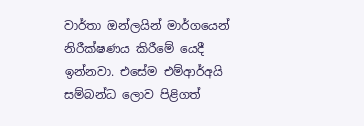වාර්තා ඔන්ලයින් මාර්ගයෙන් නිරීක්ෂණය කිරීමේ යෙදී ඉන්නවා. එසේම එම්ආර්අයි සම්බන්ධ ලොව පිළිගත්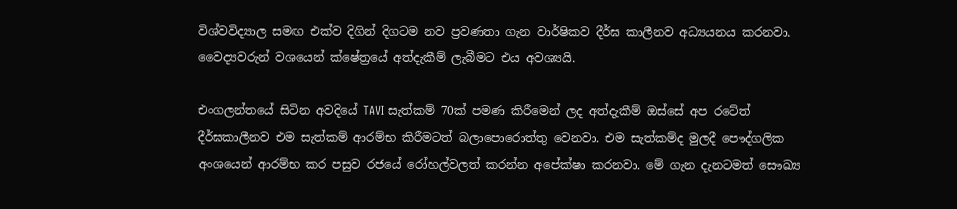විශ්වවිද්‍යාල සමඟ එක්ව දිගින් දිගටම නව ප්‍රවණතා ගැන වාර්ෂිකව දීර්ඝ කාලීනව අධ්‍යයනය කරනවා. වෛද්‍යවරුන් වශයෙන් ක්ෂේත්‍රයේ අත්දැකීම් ලැබීමට එය අවශ්‍යයි.

එංගලන්තයේ සිටින අවදියේ TAVI සැත්කම් 70ක් පමණ කිරීමෙන් ලද අත්දැකීම් ඔස්සේ අප රටේත් දීර්ඝකාලීනව එම සැත්කම් ආරම්භ කිරීමටත් බලාපොරොත්තු වෙනවා. එම සැත්කම්ද මුලදී පෞද්ගලික අංශයෙන් ආරම්භ කර පසුව රජයේ රෝහල්වලත් කරන්න අපේක්ෂා කරනවා. මේ ගැන දැනටමත් සෞඛ්‍ය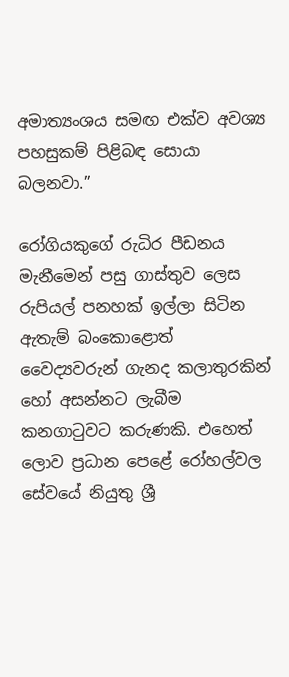අමාත්‍යංශය සමඟ එක්ව අවශ්‍ය පහසුකම් පිළිබඳ සොයා බලනවා.”

රෝගියකුගේ රුධිර පීඩනය මැනීමෙන් පසු ගාස්තුව ලෙස රුපියල් පනහක් ඉල්ලා සිටින ඇතැම් බංකොළොත් වෛද්‍යවරුන් ගැනද කලාතුරකින් හෝ අසන්නට ලැබීම කනගාටුවට කරුණකි. එහෙත් ලොව ප්‍රධාන පෙළේ රෝහල්වල සේවයේ නියුතු ශ්‍රී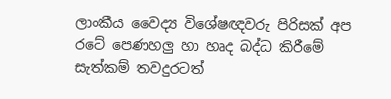ලාංකීය වෛද්‍ය විශේෂඥවරු පිරිසක් අප රටේ පෙණහලු හා හෘද බද්ධ කිරීමේ සැත්කම් තවදුරටත්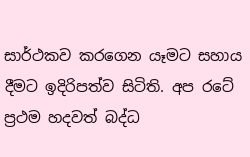සාර්ථකව කරගෙන යෑමට සහාය දීමට ඉදිරිපත්ව සිටිති. අප රටේ ප්‍රථම හදවත් බද්ධ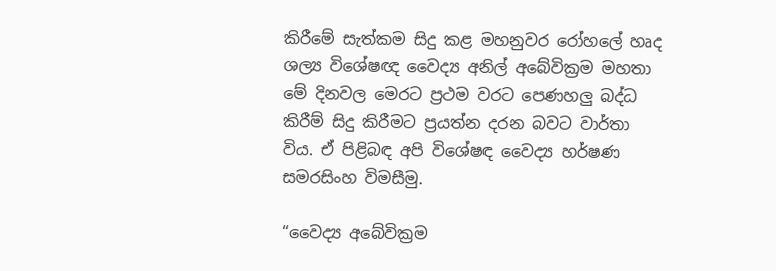කිරීමේ සැත්කම සිදු කළ මහනුවර රෝහලේ හෘද ශල්‍ය විශේෂඥ වෛද්‍ය අනිල් අබේවික්‍රම මහතා මේ දිනවල මෙරට ප්‍රථම වරට පෙණහලු බද්ධ කිරීම් සිදු කිරීමට ප්‍රයත්න දරන බවට වාර්තා විය. ඒ පිළිබඳ අපි විශේෂඳ වෛද්‍ය හර්ෂණ සමරසිංහ විමසීමු.

“වෛද්‍ය අබේවික්‍රම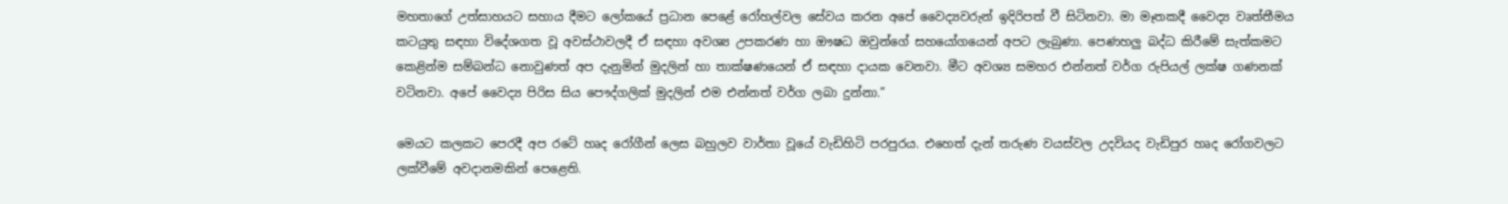මහතාගේ උත්සාහයට සහාය දීමට ලෝකයේ ප්‍රධාන පෙළේ රෝහල්වල සේවය කරන අපේ වෛද්‍යවරුන් ඉදිරිපත් වී සිටිනවා. මා මෑතකදී වෛද්‍ය වෘත්තීමය කටයුතු සඳහා විදේශගත වූ අවස්ථාවලදී ඒ සඳහා අවශ්‍ය උපකරණ හා ඖෂධ ඔවුන්ගේ සහයෝගයෙන් අපට ලැබුණා. පෙණහලු බද්ධ කිරීමේ සැත්කමට කෙළින්ම සම්බන්ධ නොවුණත් අප දැනුමින් මුදලින් හා තාක්ෂණයෙන් ඒ සඳහා දායක වෙනවා. මීට අවශ්‍ය සමහර එන්නත් වර්ග රුපියල් ලක්ෂ ගණනක් වටිනවා. අපේ වෛද්‍ය පිරිස සිය පෞද්ගලික් මුදලින් එම එන්නත් වර්ග ලබා දුන්නා.”

මෙයට කලකට පෙරදී අප රටේ හෘද රෝගීන් ලෙස බහුලව වාර්තා වූයේ වැඩිහිටි පරපුරය. එහෙත් දැන් තරුණ වයස්වල උදවියද වැඩිපුර හෘද රෝගවලට ලක්වීමේ අවදානමකින් පෙළෙති.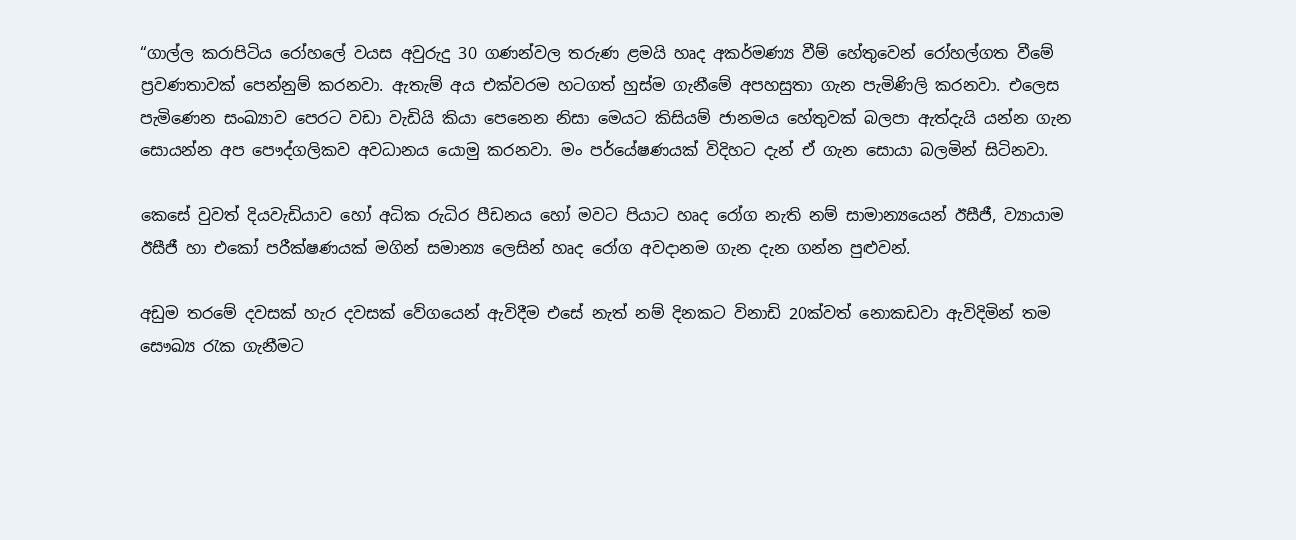“ගාල්ල කරාපිටිය රෝහලේ වයස අවුරුදු 30 ගණන්වල තරුණ ළමයි හෘද අකර්මණ්‍ය වීම් හේතුවෙන් රෝහල්ගත වීමේ ප්‍රවණතාවක් පෙන්නුම් කරනවා. ඇතැම් අය එක්වරම හටගත් හුස්ම ගැනීමේ අපහසුතා ගැන පැමිණිලි කරනවා. එලෙස පැමිණෙන සංඛ්‍යාව පෙරට වඩා වැඩියි කියා පෙනෙන නිසා මෙයට කිසියම් ජානමය හේතුවක් බලපා ඇත්දැයි යන්න ගැන සොයන්න අප පෞද්ගලිකව අවධානය යොමු කරනවා. මං පර්යේෂණයක් විදිහට දැන් ඒ ගැන සොයා බලමින් සිටිනවා.

කෙසේ වුවත් දියවැඩියාව හෝ අධික රුධිර පීඩනය හෝ මවට පියාට හෘද රෝග නැති නම් සාමාන්‍යයෙන් ඊසීජී, ව්‍යායාම ඊසීජී හා එකෝ පරීක්ෂණයක් මගින් සමාන්‍ය ලෙසින් හෘද රෝග අවදානම ගැන දැන ගන්න පුළුවන්.

අඩුම තරමේ දවසක් හැර දවසක් වේගයෙන් ඇවිදීම එසේ නැත් නම් දිනකට විනාඩි 20ක්වත් නොකඩවා ඇවිදිමින් තම සෞඛ්‍ය රැක ගැනීමට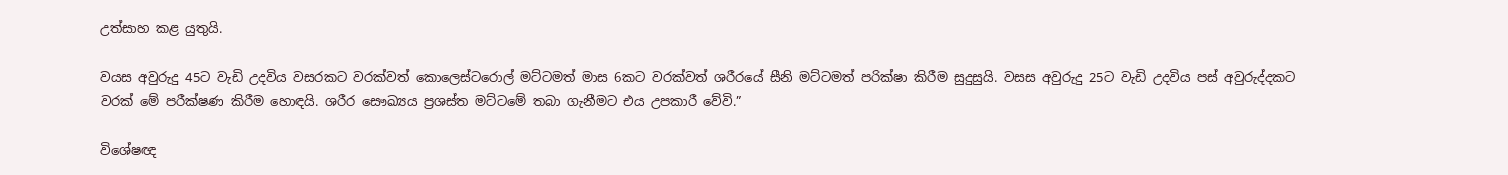උත්සාහ කළ යුතුයි.

වයස අවුරුදු 45ට වැඩි උදවිය වසරකට වරක්වත් කොලෙස්ටරොල් මට්ටමත් මාස 6කට වරක්වත් ශරීරයේ සීනි මට්ටමත් පරික්ෂා කිරීම සුදුසුයි. වසස අවුරුදු 25ට වැඩි උදවිය පස් අවුරුද්දකට වරක් මේ පරීක්ෂණ කිරීම හොඳයි. ශරීර සෞඛ්‍යය ප්‍රශස්ත මට්ටමේ තබා ගැනීමට එය උපකාරී වේවි.”

විශේෂඥ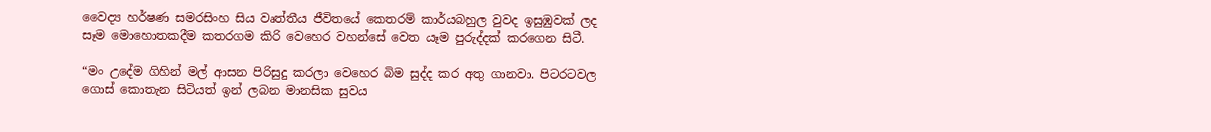වෛද්‍ය හර්ෂණ සමරසිංහ සිය වෘත්තීය ජීවිතයේ කෙතරම් කාර්යබහුල වුවද ඉසුඹුවක් ලද සෑම මොහොතකදීම කතරගම කිරි වෙහෙර වහන්සේ වෙත යෑම පුරුද්දක් කරගෙන සිටී.

“මං උදේම ගිහින් මල් ආසන පිරිසුදු කරලා වෙහෙර බිම සුද්ද කර අතු ගානවා. පිටරටවල ගොස් කොතැන සිටියත් ඉන් ලබන මානසික සුවය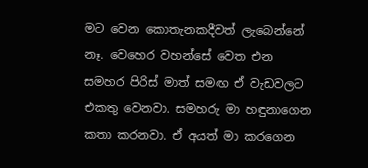මට වෙන කොතැනකදීවත් ලැබෙන්නේ නෑ. වෙහෙර වහන්සේ වෙත එන සමහර පිරිස් මාත් සමඟ ඒ වැඩවලට එකතු වෙනවා. සමහරු මා හඳුනාගෙන කතා කරනවා. ඒ අයත් මා කරගෙන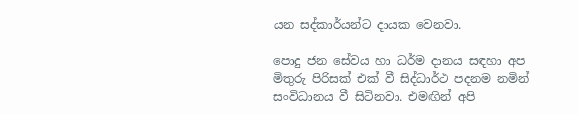යන සද්කාර්යන්ට දායක වෙනවා.

පොදු ජන සේවය හා ධර්ම දානය සඳහා අප මිතුරු පිරිසක් එක් වී සිද්ධාර්ථ පදනම නමින් සංවිධානය වී සිටිනවා. එමඟින් අපි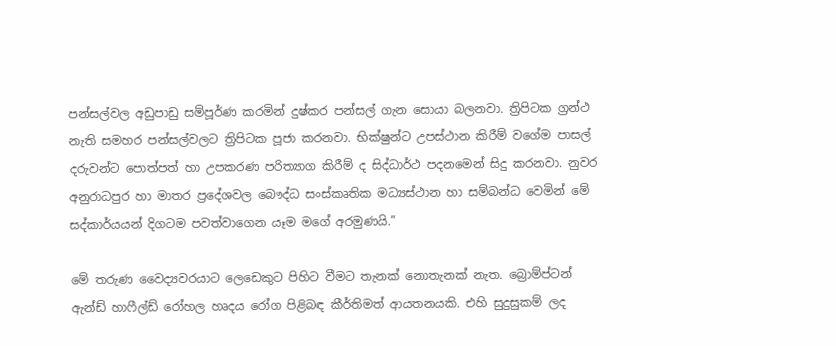පන්සල්වල අඩුපාඩු සම්පූර්ණ කරමින් දුෂ්කර පන්සල් ගැන සොයා බලනවා. ත්‍රිපිටක ග්‍රන්ථ නැති සමහර පන්සල්වලට ත්‍රිපිටක පූජා කරනවා. භික්ෂුන්ට උපස්ථාන කිරීම් වගේම පාසල් දරුවන්ට පොත්පත් හා උපකරණ පරිත්‍යාග කිරීම් ද සිද්ධාර්ථ පදනමෙන් සිදු කරනවා. නුවර අනුරාධපුර හා මාතර ප්‍රදේශවල බෞද්ධ සංස්කෘතික මධ්‍යස්ථාන හා සම්බන්ධ වෙමින් මේ සද්කාර්යයන් දිගටම පවත්වාගෙන යෑම මගේ අරමුණයි.”

මේ තරුණ වෛද්‍යවරයාට ලෙඩෙකුට පිහිට වීමට තැනක් නොතැනක් නැත. බ්‍රොම්ප්ටන් ඇන්ඩ් හාෆීල්ඩ් රෝහල හෘදය රෝග පිළිබඳ කීර්තිමත් ආයතනයකි. එහි සුදුසුකම් ලද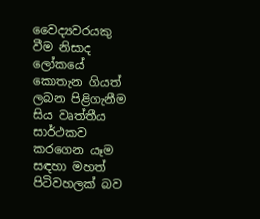වෛද්‍යවරයකු වීම නිසාද ලෝකයේ කොතැන ගියත් ලබන පිළිගැනීම සිය වෘත්තීය සාර්ථකව කරගෙන යෑම සඳහා මහත් පිටිවහලක් බව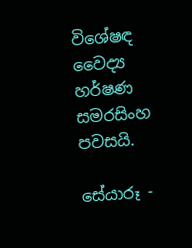විශේෂඳ වෛද්‍ය හර්ෂණ සමරසිංහ පවසයි.

සේයාරූ -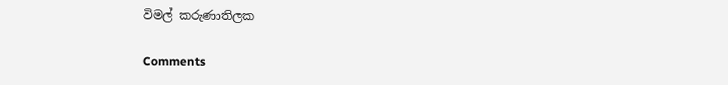විමල් කරුණාතිලක

Comments